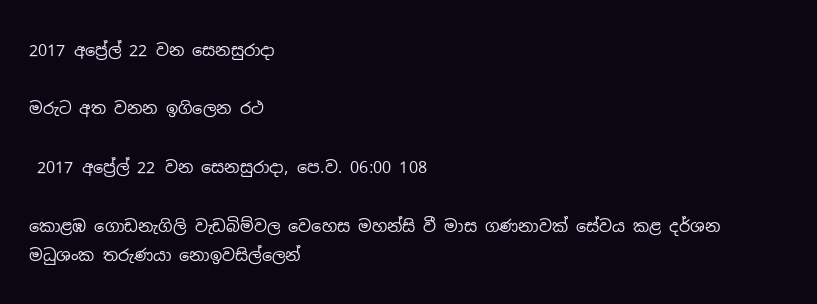2017 අප්‍රේල් 22 වන සෙනසුරාදා

මරුට අත වනන ඉගිලෙන රථ

 2017 අප්‍රේල් 22 වන සෙනසුරාදා, පෙ.ව. 06:00 108

කොළඹ ගොඩනැගිලි වැඩබිම්වල වෙහෙස මහන්සි වී මාස ගණනාවක් සේවය කළ දර්ශන මධුශංක තරුණයා නොඉවසිල්ලෙන්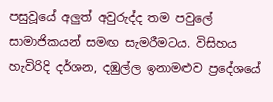පසුවූයේ අලුත් අවුරුද්ද තම පවුලේ සාමාජිකයන් සමඟ සැමරීමටය. විසිහය හැවිරිදි දර්ශන, දඹුල්ල ඉනාමළුව ප්‍රදේශයේ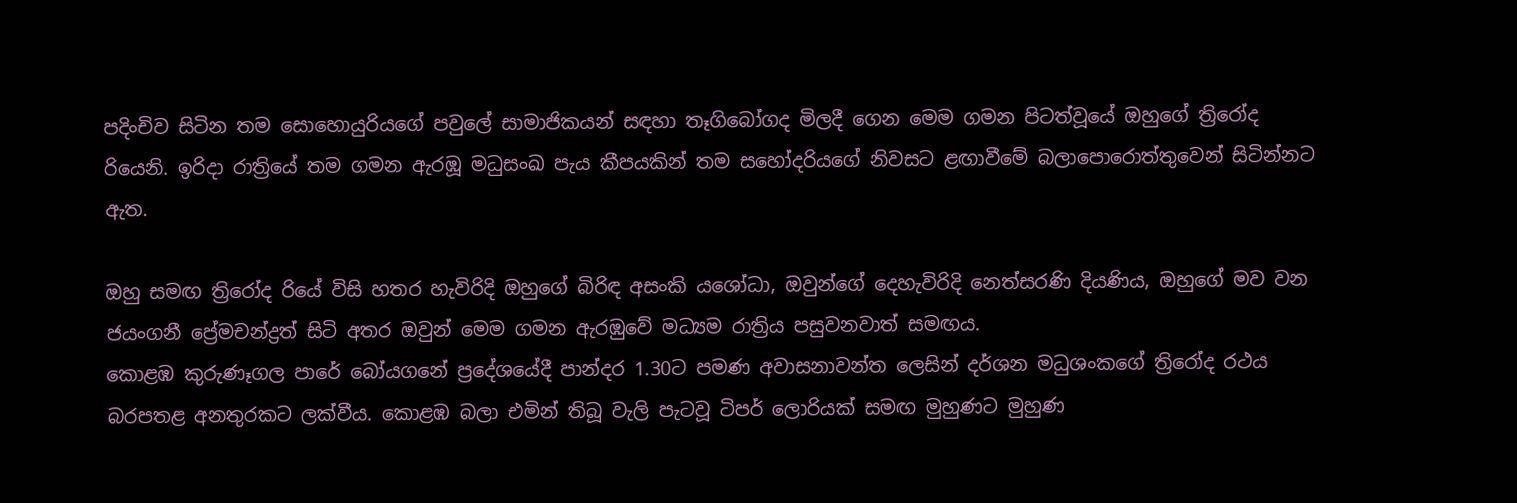පදිංචිව සිටින තම සොහොයුරියගේ පවුලේ සාමාජිකයන් සඳහා තෑගිබෝගද මිලදී ගෙන මෙම ගමන පිටත්වූයේ ඔහුගේ ත්‍රිරෝද රියෙනි. ඉරිදා රාත්‍රියේ තම ගමන ඇරඹූ මධුසංඛ පැය කීපයකින් තම සහෝදරියගේ නිවසට ළඟාවීමේ බලාපොරොත්තුවෙන් සිටින්නට ඇත.

ඔහු සමඟ ත්‍රිරෝද රියේ විසි හතර හැවිරිදි ඔහුගේ බිරිඳ අසංකි යශෝධා, ඔවුන්ගේ දෙහැවිරිදි නෙත්සරණි දියණිය, ඔහුගේ මව වන ජයංගනී ප්‍රේමචන්ද්‍රත් සිටි අතර ඔවුන් මෙම ගමන ඇරඹුවේ මධ්‍යම රාත්‍රිය පසුවනවාත් සමඟය.
කොළඹ කුරුණෑගල පාරේ බෝයගනේ ප්‍රදේශයේදී පාන්දර 1.30ට පමණ අවාසනාවන්ත ලෙසින් දර්ශන මධුශංකගේ ත්‍රිරෝද රථය බරපතළ අනතුරකට ලක්වීය. කොළඹ බලා එමින් තිබූ වැලි පැටවූ ටිපර් ලොරියක් සමඟ මුහුණට මුහුණ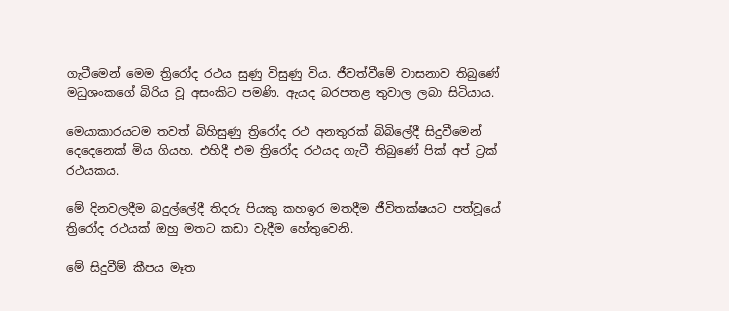ගැටීමෙන් මෙම ත්‍රිරෝද රථය සුණු විසුණු විය. ජීවත්වීමේ වාසනාව තිබුණේ මධුශංකගේ බිරිය වූ අසංකිට පමණි. ඇයද බරපතළ තුවාල ලබා සිටියාය.

මෙයාකාරයටම තවත් බිහිසුණු ත්‍රිරෝද රථ අනතුරක් බිබිලේදී සිදුවීමෙන් දෙදෙනෙක් මිය ගියහ. එහිදී එම ත්‍රිරෝද රථයද ගැටී තිබුණේ පික් අප් ට්‍රක් රථයකය.

මේ දිනවලදීම බදුල්ලේදී තිදරු පියකු කහඉර මතදීම ජීවිතක්ෂයට පත්වූයේ ත්‍රිරෝද රථයක් ඔහු මතට කඩා වැදීම හේතුවෙනි.

මේ සිදුවීම් කීපය මෑත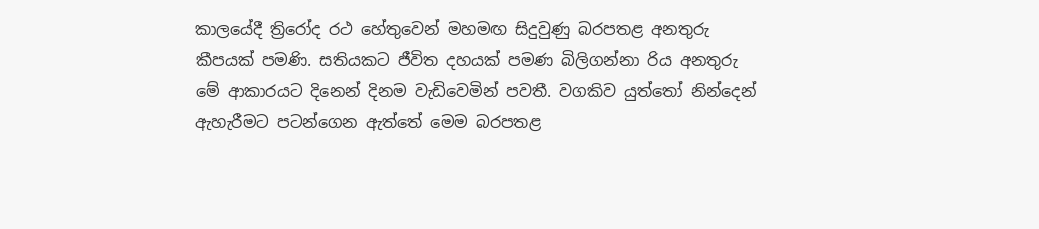කාලයේදී ත්‍රිරෝද රථ හේතුවෙන් මහමඟ සිදුවුණු බරපතළ අනතුරු කීපයක් පමණි. සතියකට ජීවිත දහයක් පමණ බිලිගන්නා රිය අනතුරු මේ ආකාරයට දිනෙන් දිනම වැඩිවෙමින් පවතී. වගකිව යුත්තෝ නින්දෙන් ඇහැරීමට පටන්ගෙන ඇත්තේ මෙම බරපතළ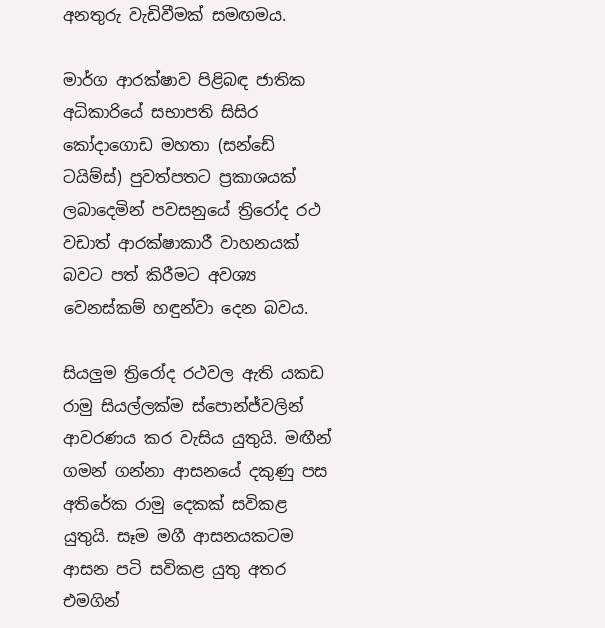අනතුරු වැඩිවීමක් සමඟමය.

මාර්ග ආරක්ෂාව පිළිබඳ ජාතික අධිකාරියේ සභාපති සිසිර කෝදාගොඩ මහතා (සන්ඩේ ටයිම්ස්) පුවත්පතට ප්‍රකාශයක් ලබාදෙමින් පවසනුයේ ත්‍රිරෝද රථ වඩාත් ආරක්ෂාකාරී වාහනයක් බවට පත් කිරීමට අවශ්‍ය වෙනස්කම් හඳුන්වා දෙන බවය.

සියලුම ත්‍රිරෝද රථවල ඇති යකඩ රාමු සියල්ලක්ම ස්පොන්ජ්වලින් ආවරණය කර වැසිය යුතුයි. මඟීන් ගමන් ගන්නා ආසනයේ දකුණු පස අතිරේක රාමු දෙකක් සවිකළ යුතුයි. සෑම මගී ආසනයකටම ආසන පටි සවිකළ යුතු අතර එමගින්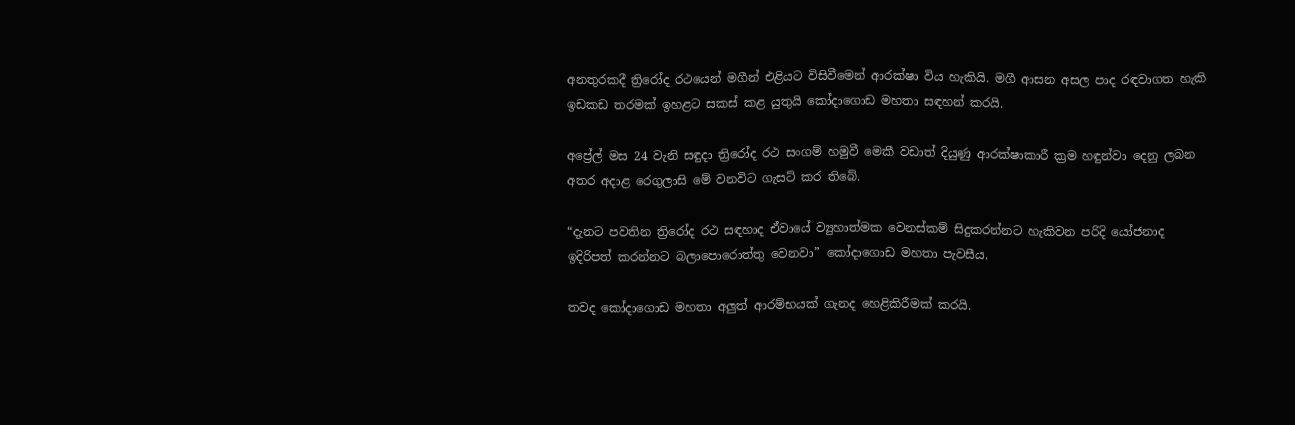අනතුරකදී ත්‍රිරෝද රථයෙන් මගීන් එළියට විසිවීමෙන් ආරක්ෂා විය හැකියි. මගී ආසන අසල පාද රඳවාගත හැකි ඉඩකඩ තරමක් ඉහළට සකස් කළ යුතුයි කෝදාගොඩ මහතා සඳහන් කරයි.

අප්‍රේල් මස 24 වැනි සඳුදා ත්‍රිරෝද රථ සංගම් හමුවී මෙකී වඩාත් දියුණු ආරක්ෂාකාරී ක්‍රම හඳුන්වා දෙනු ලබන අතර අදාළ රෙගුලාසි මේ වනවිට ගැසට් කර තිබේ.

“දැනට පවතින ත්‍රිරෝද රථ සඳහාද ඒවායේ ව්‍යුහාත්මක වෙනස්කම් සිදුකරන්නට හැකිවන පරිදි යෝජනාද ඉදිරිපත් කරන්නට බලාපොරොත්තු වෙනවා” කෝදාගොඩ මහතා පැවසීය.

තවද කෝදාගොඩ මහතා අලුත් ආරම්භයක් ගැනද හෙළිකිරීමක් කරයි.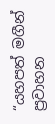“යහපත් මගීන් ප්‍රවාහන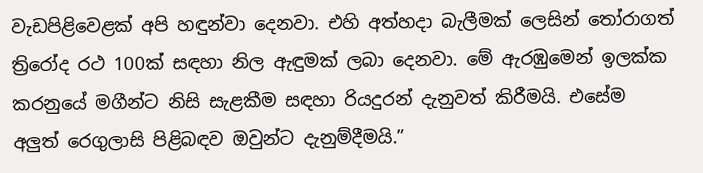වැඩපිළිවෙළක් අපි හඳුන්වා දෙනවා. එහි අත්හදා බැලීමක් ලෙසින් තෝරාගත් ත්‍රිරෝද රථ 100ක් සඳහා නිල ඇඳුමක් ලබා දෙනවා. මේ ඇරඹුමෙන් ඉලක්ක කරනුයේ මගීන්ට නිසි සැළකීම සඳහා රියදුරන් දැනුවත් කිරීමයි. එසේම අලුත් රෙගුලාසි පිළිබඳව ඔවුන්ට දැනුම්දීමයි.”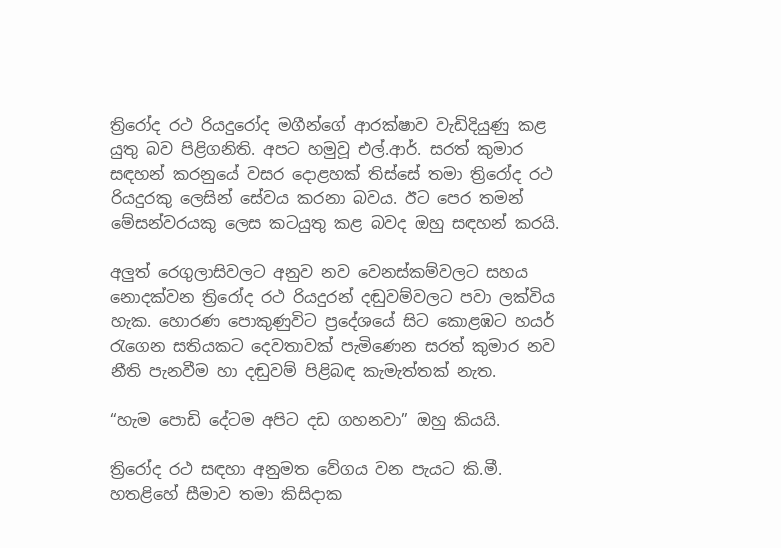ත්‍රිරෝද රථ රියදුරෝද මගීන්ගේ ආරක්ෂාව වැඩිදියුණු කළ යුතු බව පිළිගනිති. අපට හමුවූ එල්.ආර්. සරත් කුමාර සඳහන් කරනුයේ වසර දොළහක් තිස්සේ තමා ත්‍රිරෝද රථ රියදුරකු ලෙසින් සේවය කරනා බවය. ඊට පෙර තමන් මේසන්වරයකු ලෙස කටයුතු කළ බවද ඔහු සඳහන් කරයි.

අලුත් රෙගුලාසිවලට අනුව නව වෙනස්කම්වලට සහය නොදක්වන ත්‍රිරෝද රථ රියදුරන් දඬුවම්වලට පවා ලක්විය හැක. හොරණ පොකුණුවිට ප්‍රදේශයේ සිට කොළඹට හයර් රැගෙන සතියකට දෙවතාවක් පැමිණෙන සරත් කුමාර නව නීති පැනවීම හා දඬුවම් පිළිබඳ කැමැත්තක් නැත.

“හැම පොඩි දේටම අපිට දඩ ගහනවා” ඔහු කියයි.

ත්‍රිරෝද රථ සඳහා අනුමත වේගය වන පැයට කි.මී. හතළිහේ සීමාව තමා කිසිදාක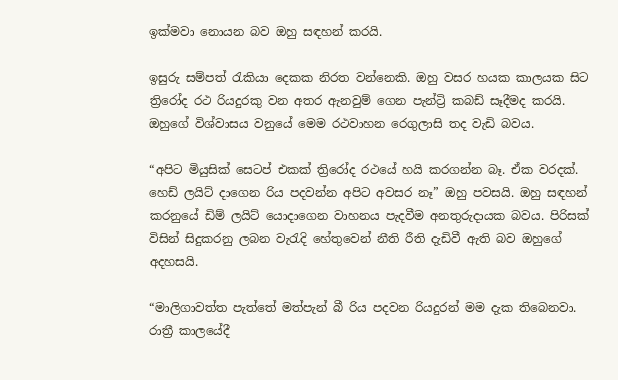ඉක්මවා නොයන බව ඔහු සඳහන් කරයි.

ඉසුරු සම්පත් රැකියා දෙකක නිරත වන්නෙකි. ඔහු වසර හයක කාලයක සිට ත්‍රිරෝද රථ රියදුරකු වන අතර ඇනවුම් ගෙන පැන්ට්‍රි කබඩ් සෑදීමද කරයි. ඔහුගේ විශ්වාසය වනුයේ මෙම රථවාහන රෙගුලාසි තද වැඩි බවය.

“අපිට මියුසික් සෙටප් එකක් ත්‍රිරෝද රථයේ හයි කරගන්න බෑ. ඒක වරදක්. හෙඩ් ලයිට් දාගෙන රිය පදවන්න අපිට අවසර නෑ” ඔහු පවසයි. ඔහු සඳහන් කරනුයේ ඩිම් ලයිට් යොදාගෙන වාහනය පැදවීම අනතුරුදායක බවය. පිරිසක් විසින් සිදුකරනු ලබන වැරැදි හේතුවෙන් නීති රීති දැඩිවී ඇති බව ඔහුගේ අදහසයි.

“මාලිගාවත්ත පැත්තේ මත්පැන් බී රිය පදවන රියදුරන් මම දැක තිබෙනවා. රාත්‍රී කාලයේදී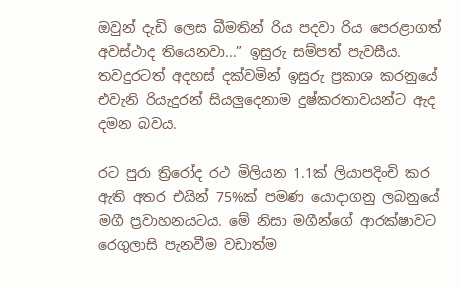ඔවුන් දැඩි ලෙස බීමතින් රිය පදවා රිය පෙරළාගත් අවස්ථාද තියෙනවා...” ඉසුරු සම්පත් පැවසීය. තවදුරටත් අදහස් දක්වමින් ඉසුරු ප්‍රකාශ කරනුයේ එවැනි රියැදුරන් සියලුදෙනාම දුෂ්කරතාවයන්ට ඇද දමන බවය.

රට පුරා ත්‍රිරෝද රථ මිලියන 1.1ක් ලියාපදිංචි කර ඇති අතර එයින් 75%ක් පමණ යොදාගනු ලබනුයේ මගී ප්‍රවාහනයටය. මේ නිසා මගීන්ගේ ආරක්ෂාවට රෙගුලාසි පැනවීම වඩාත්ම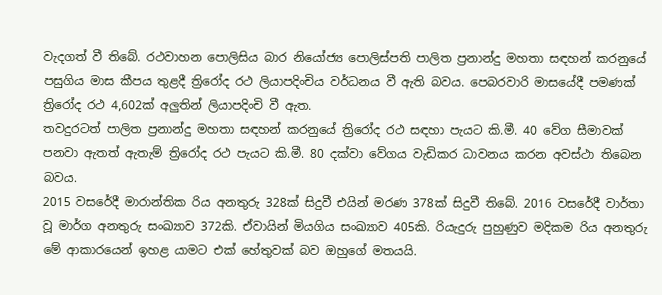වැදගත් වී තිබේ. රථවාහන පොලිසිය බාර නියෝජ්‍ය පොලිස්පති පාලිත ප්‍රනාන්දු මහතා සඳහන් කරනුයේ පසුගිය මාස කීපය තුළදී ත්‍රිරෝද රථ ලියාපදිංචිය වර්ධනය වී ඇති බවය. පෙබරවාරි මාසයේදී පමණක් ත්‍රිරෝද රථ 4,602ක් අලුතින් ලියාපදිංචි වී ඇත.
තවදුරටත් පාලිත ප්‍රනාන්දු මහතා සඳහන් කරනුයේ ත්‍රිරෝද රථ සඳහා පැයට කි.මී. 40 වේග සීමාවක් පනවා ඇතත් ඇතැම් ත්‍රිරෝද රථ පැයට කි.මී. 80 දක්වා වේගය වැඩිකර ධාවනය කරන අවස්ථා තිබෙන බවය.
2015 වසරේදී මාරාන්තික රිය අනතුරු 328ක් සිදුවී එයින් මරණ 378ක් සිදුවී තිබේ. 2016 වසරේදී වාර්තා වූ මාර්ග අනතුරු සංඛ්‍යාව 372කි. ඒවායින් මියගිය සංඛ්‍යාව 405කි. රියැදුරු පුහුණුව මදිකම රිය අනතුරු මේ ආකාරයෙන් ඉහළ යාමට එක් හේතුවක් බව ඔහුගේ මතයයි.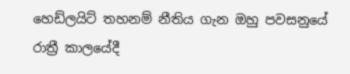හෙඩ්ලයිට් තහනම් නීතිය ගැන ඔහු පවසනුයේ රාත්‍රී කාලයේදී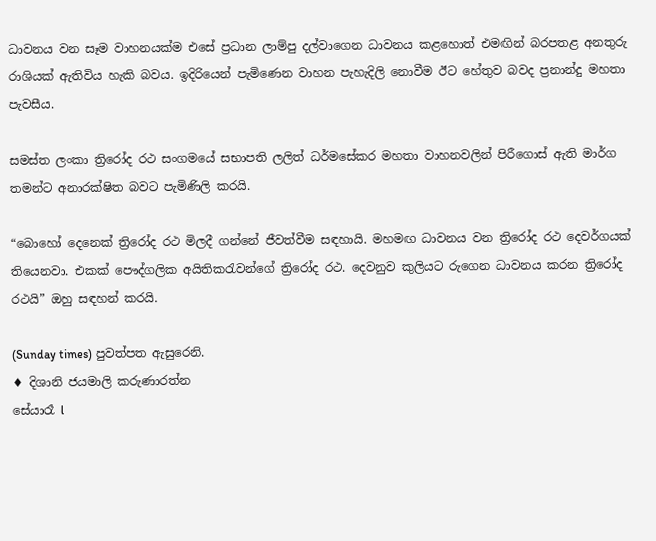ධාවනය වන සෑම වාහනයක්ම එසේ ප්‍රධාන ලාම්පු දල්වාගෙන ධාවනය කළහොත් එමඟින් බරපතළ අනතුරු රාශියක් ඇතිවිය හැකි බවය. ඉදිරියෙන් පැමිණෙන වාහන පැහැදිලි නොවීම ඊට හේතුව බවද ප්‍රනාන්දු මහතා පැවසීය.

සමස්ත ලංකා ත්‍රිරෝද රථ සංගමයේ සභාපති ලලිත් ධර්මසේකර මහතා වාහනවලින් පිරීගොස් ඇති මාර්ග තමන්ට අනාරක්ෂිත බවට පැමිණිලි කරයි.

“බොහෝ දෙනෙක් ත්‍රිරෝද රථ මිලදී ගන්නේ ජීවත්වීම සඳහායි. මහමඟ ධාවනය වන ත්‍රිරෝද රථ දෙවර්ගයක් තියෙනවා. එකක් පෞද්ගලික අයිතිකරැවන්ගේ ත්‍රිරෝද රථ. දෙවනුව කුලියට රුගෙන ධාවනය කරන ත්‍රිරෝද රථයි” ඔහු සඳහන් කරයි.

(Sunday times) පුවත්පත ඇසුරෙනි.
♦ දිශානි ජයමාලි කරුණාරත්න
සේයාරෑ l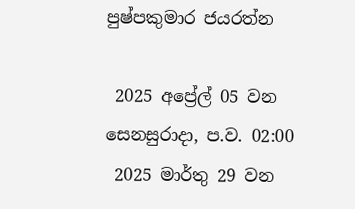පුෂ්පකුමාර ජයරත්න

 2025 අප්‍රේල් 05 වන සෙනසුරාදා, ප.ව. 02:00
 2025 මාර්තු 29 වන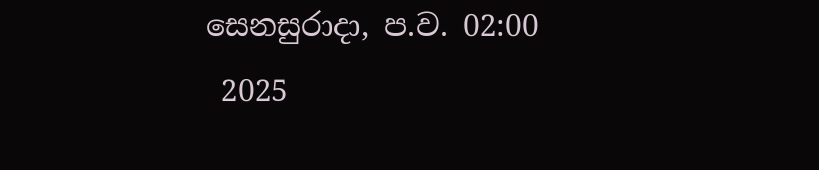සෙනසුරාදා, ප.ව. 02:00
 2025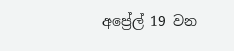අප්‍රේල් 19 වන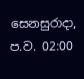සෙනසුරාදා, ප.ව. 02:00